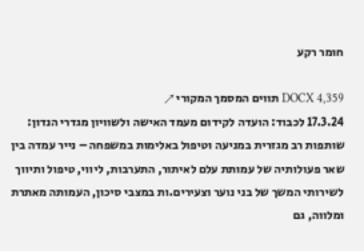חומר רקע

DOCX 4,359 תווים המסמך המקורי ↗
17.3.24 לכבוד: הועדה לקידום מעמד האישה ולשוויון מגדרי הנדון: שותפות רב מגזרית במניעה וטיפול באלימות במשפחה – נייר עמדה בין שאר פעולותיה של עמותת עלם לאיתור, התערבות, ליווי, טיפול ותיווך לשירותי המשך של בני נוער וצעירים.ות במצבי סיכון, העמותה מאתרת ומלווה, גם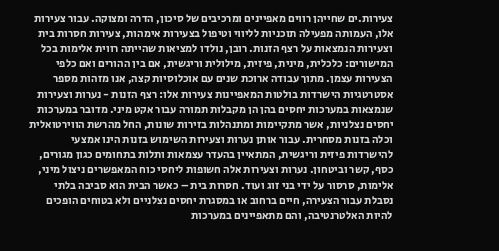צעירות.ים שחייהן רווים מאפיינים ומרכיבים של סיכון, הדרה ומצוקה. עבור צעירות אלו, העמותה מפעילה תוכניות לליווי וטיפול בצעירות אימהות, צעירות חסרות בית וצעירות הנמצאות על רצף הזנות. רובן, נולדו למציאות שהייתה רווית אלימות בכל המישורים: כלכלית, מינית, פיזית, מילולית וריגשית, אם בין ההורים ואם כלפי הצעירות עצמן. מתוך עבודה ארוכת שנים עם אוכלוסיות קצה, אנו מזהות מספר אסטרטגיות הישרדות בולטות המאפיינות צעירות אלו: רצף הזנות - נערות וצעירות שנמצאות במערכות יחסים בהן הן מקבלות תמורה עבור אקט מיני. מדובר במערכות יחסים נצלניות, אשר מתקיימות ומתנהלות בזירות שונות, החל מהרשת הווירטואלית וכלה בזנות מסחרית. עבור אותן נערות וצעירות השימוש בזנות הינו אמצעי להישרדות פיזית וריגשית, המתאיין בהעדר עצמאות ותלות בתחומים כגון מגורים, כסף, קשר וביטחון. נערות וצעירות אלה חשופות ליחסי כוח המאפשרים ניצול מיני, אלימות, סרסור על ידי בני זוג ועוד. חסרות בית – כאשר הבית הוא סביבה בלתי נסבלת עבור הצעירה, חיים ברחוב או במסגרת יחסים נצלניים ולא בטוחים הופכים להיות האלטרנטיבה, והם מתאפיינים במערכות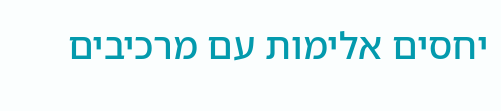יחסים אלימות עם מרכיבים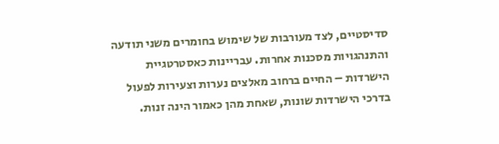סדיסטיים, לצד מעורבות של שימוש בחומרים משני תודעה והתנהגויות מסכנות אחרות. עבריינות כאסטרטגיית הישרדות – החיים ברחוב מאלצים נערות וצעירות לפעול בדרכי הישרדות שונות, שאחת מהן כאמור הינה זנות.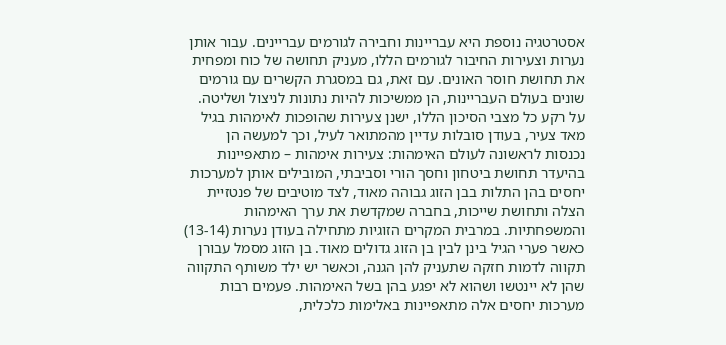אסטרטגיה נוספת היא עבריינות וחבירה לגורמים עבריינים. עבור אותן נערות וצעירות החיבור לגורמים הללו, מעניק תחושה של כוח ומפחית את תחושת חוסר האונים. עם זאת, גם במסגרת הקשרים עם גורמים שונים בעולם העבריינות, הן ממשיכות להיות נתונות לניצול ושליטה. על רקע כל מצבי הסיכון הללו, ישנן צעירות שהופכות לאימהות בגיל מאד צעיר, בעודן סובלות עדיין מהמתואר לעיל, וכך למעשה הן נכנסות לראשונה לעולם האימהות: צעירות אימהות – מתאפיינות בהיעדר תחושת ביטחון וחסך הורי וסביבתי, המובילים אותן למערכות יחסים בהן התלות בבן הזוג גבוהה מאוד, לצד מוטיבים של פנטזיית הצלה ותחושת שייכות, בחברה שמקדשת את ערך האימהות והמשפחתיות. במרבית המקרים הזוגיות מתחילה בעודן נערות (13-14) כאשר פערי הגיל בינן לבין בן הזוג גדולים מאוד. בן הזוג מסמל עבורן תקווה לדמות חזקה שתעניק להן הגנה, וכאשר יש ילד משותף התקווה שהן לא יינטשו ושהוא לא יפגע בהן בשל האימהות. פעמים רבות מערכות יחסים אלה מתאפיינות באלימות כלכלית,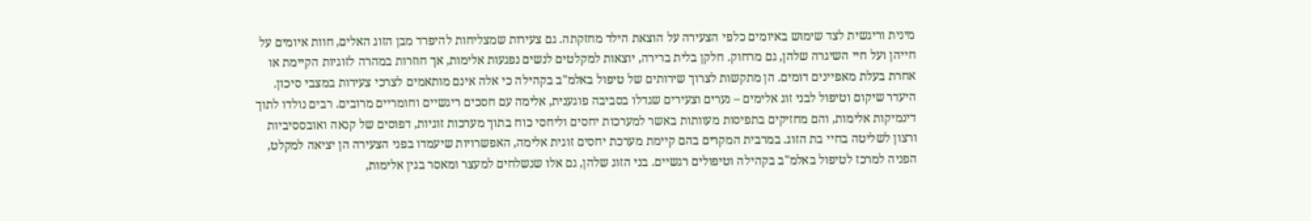מינית וריגשית לצד שימוש באיומים כלפי הצעירה על הוצאת הילד מחזקתה. גם צעירות שמצליחות להיפרד מבן הזוג האלים, חוות איומים על חייהן ועל חיי השיגרה שלהן, גם מרחוק. חלקן בלית ברירה, יוצאות למקלטים לנשים נפגעות אלימות, אך חוזרות במהרה לזוגיות הקיימת או אחרת בעלת מאפיינים דומים. הן מתקשות לצרוך שירותים של טיפול באלמ"ב בקהילה כי אלה אינם מותאמים לצרכי צעירות במצבי סיכון. היעדר שיקום וטיפול לבני זוג אלימים – נערים וצעירים שגדלו בסביבה פוגענית, אלימה עם חסכים ריגשיים וחומריים מרובים. רבים נולדו לתוך דינמיקות אלימות, והם מחזיקים בתפיסות מעוותות באשר למערכות יחסים וליחסי כוח בתוך מערכות זוגיות, דפוסים של קנאה ואובססיביות ורצון לשליטה בחיי בת הזוג. במרבית המקרים בהם קיימת מערכת יחסים זוגית אלימה, האפשרויות שיעמדו בפני הצעירה הן יציאה למקלט, הפניה למרכז לטיפול באלמ"ב בקהילה וטיפולים רגשיים. בני הזוג שלהן, גם אלו שנשלחים למעצר ומאסר בגין אלימות,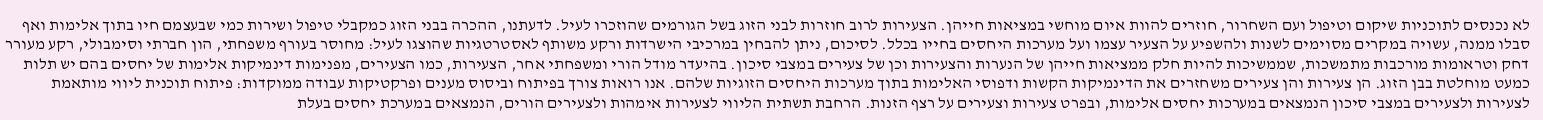לא נכנסים לתוכניות שיקום וטיפול ועם השחרור, חוזרים להוות איום מוחשי במציאות חייהן. הצעירות לרוב חוזרות לבני הזוג בשל הגורמים שהוזכרו לעיל. לדעתנו, ההכרה בבני הזוג כמקבלי טיפול ושירות כמי שבעצמם חיו בתוך אלימות ואף סבלו ממנה, עשויה במקרים מסוימים לשנות ולהשפיע על הצעיר עצמו ועל מערכות היחסים בחייו בכלל. לסיכום, ניתן להבחין במרכיבי הישרדות ורקע משותף לאסטרטגיות שהוצגו לעיל: מחוסר בעורף משפחתי, הון חברתי וסימבולי, רקע מעורר דחק וטראומות מורכבות מתמשכות, שממשיכות להיות חלק ממציאות חייהן של הנערות והצעירות וכן של צעירים במצבי סיכון. בהיעדר מודל הורי ומשפחתי אחר, הצעירות, כמו הצעירים, מפנימות דינמיקות אלימות של יחסים בהם יש תלות כמעט מוחלטת בבן הזוג. הן צעירות והן צעירים משחזרים את הדינמיקות הקשות ודפוסי האלימות בתוך מערכות היחסים הזוגיות שלהם. אנו רואות צורך בפיתוח וביסוס מענים ופרקטיקות עבודה ממוקדות: פיתוח תוכנית ליווי מותאמת לצעירות ולצעירים במצבי סיכון הנמצאים במערכות יחסים אלימות, ובפרט צעירות וצעירים על רצף הזנות. הרחבת תשתית הליווי לצעירות אימהות ולצעירים הורים, הנמצאים במערכת יחסים בעלת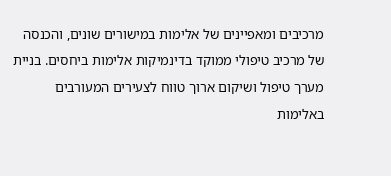מרכיבים ומאפיינים של אלימות במישורים שונים, והכנסה של מרכיב טיפולי ממוקד בדינמיקות אלימות ביחסים. בניית מערך טיפול ושיקום ארוך טווח לצעירים המעורבים באלימות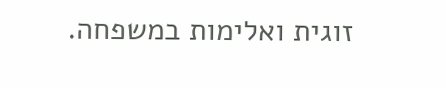זוגית ואלימות במשפחה.